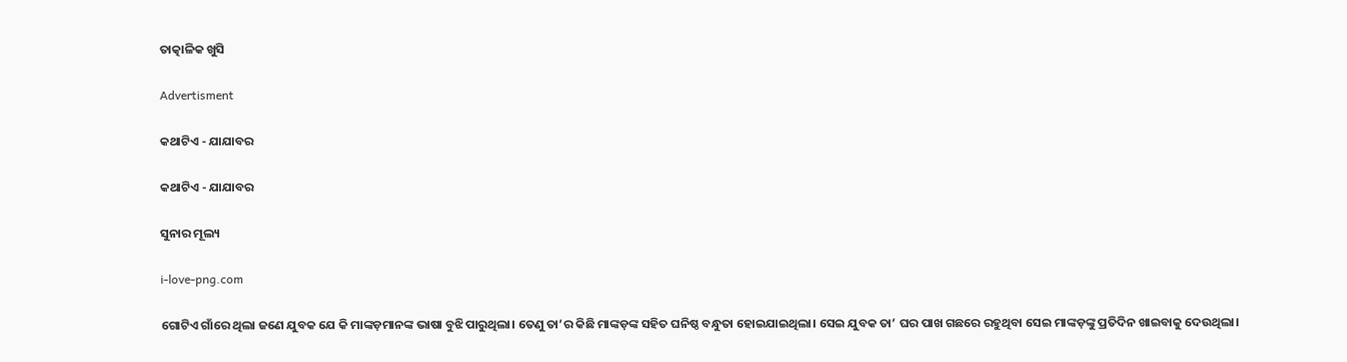ତାତ୍କାଳିକ ଖୁସି

Advertisment

କଥାଟିଏ - ଯାଯାବର

କଥାଟିଏ - ଯାଯାବର

ସୁନାର ମୂଲ୍ୟ

i-love-png.com

ଗୋଟିଏ ଗାଁରେ ଥିଲା ଜଣେ ଯୁବକ ଯେ କି ମାଙ୍କଡ଼ମାନଙ୍କ ଭାଷା ବୁଝି ପାରୁଥିଲା। ତେଣୁ ତା’ର କିଛି ମାଙ୍କଡ଼ଙ୍କ ସହିତ ଘନିଷ୍ଠ ବନ୍ଧୁତା ହୋଇଯାଇଥିଲା। ସେଇ ଯୁବକ ତା’ ଘର ପାଖ ଗଛରେ ରହୁଥିବା ସେଇ ମାଙ୍କଡ଼ଙ୍କୁ ପ୍ରତିଦିନ ଖାଇବାକୁ ଦେଉଥିଲା।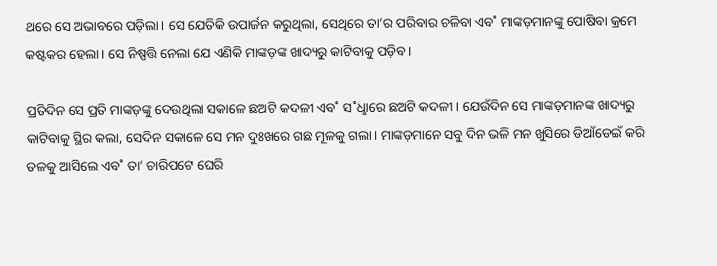ଥରେ ସେ ଅଭାବରେ ପଡ଼ିଲା। ସେ ଯେତିକି ଉପାର୍ଜନ କରୁଥିଲା, ସେଥିରେ ତା’ର ପରିବାର ଚଳିବା ଏବ˚ ମାଙ୍କଡ଼ମାନଙ୍କୁ ପୋଷିବା କ୍ରମେ କଷ୍ଟକର ହେଲା। ସେ ନିଷ୍ପତ୍ତି ନେଲା ଯେ ଏଣିକି ମାଙ୍କଡ଼ଙ୍କ ଖାଦ୍ୟରୁ କାଟିବାକୁ ପଡ଼ିବ।

ପ୍ରତିଦିନ ସେ ପ୍ରତି ମାଙ୍କଡ଼ଙ୍କୁ ଦେଉଥିଲା ସକାଳେ ଛଅଟି କଦଳୀ ଏବ˚ ସ˚ଧୢାରେ ଛଅଟି କଦଳୀ। ଯେଉଁଦିନ ସେ ମାଙ୍କଡ଼ମାନଙ୍କ ଖାଦ୍ୟରୁ କାଟିବାକୁ ସ୍ଥିର କଲା, ସେଦିନ ସକାଳେ ସେ ମନ ଦୁଃଖରେ ଗଛ ମୂଳକୁ ଗଲା। ମାଙ୍କଡ଼ମାନେ ସବୁ ଦିନ ଭଳି ମନ ଖୁସିରେ ଡିଆଁଡେଇଁ କରି ତଳକୁ ଆସିଲେ ଏବ˚ ତା’ ଚାରିପଟେ ଘେରି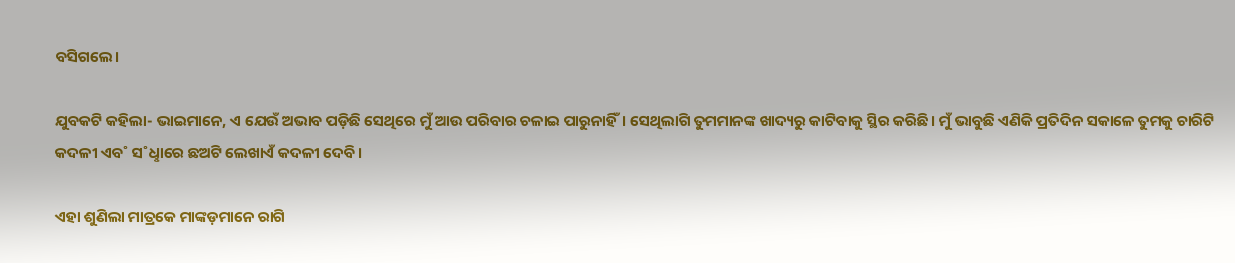ବସିଗଲେ।

ଯୁବକଟି କହିଲା- ଭାଇମାନେ, ଏ ଯେଉଁ ଅଭାବ ପଡ଼ିଛି ସେଥିରେ ମୁଁ ଆଉ ପରିବାର ଚଳାଇ ପାରୁନାହିଁ। ସେଥିଲାଗି ତୁମମାନଙ୍କ ଖାଦ୍ୟରୁ କାଟିବାକୁ ସ୍ଥିର କରିଛି। ମୁଁ ଭାବୁଛି ଏଣିକି ପ୍ରତିଦିନ ସକାଳେ ତୁମକୁ ଚାରିଟି କଦଳୀ ଏବ˚ ସ˚ଧୢାରେ ଛଅଟି ଲେଖାଏଁ କଦଳୀ ଦେବି।

ଏହା ଶୁଣିଲା ମାତ୍ରକେ ମାଙ୍କଡ଼ମାନେ ରାଗି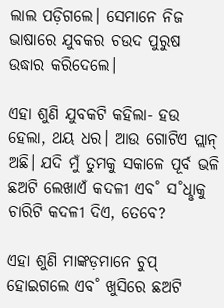ଲାଲ ପଡ଼ିଗଲେ। ସେମାନେ ନିଜ ଭାଷାରେ ଯୁବକର ଚଉଦ ପୁରୁଷ ଉଦ୍ଧାର କରିଦେଲେ।

ଏହା ଶୁଣି ଯୁବକଟି କହିଲା- ହଉ ହେଲା, ଥୟ ଧର। ଆଉ ଗୋଟିଏ ପ୍ଲାନ୍‌ ଅଛି। ଯଦି ମୁଁ ତୁମକୁ ସକାଳେ ପୂର୍ବ ଭଳି ଛଅଟି ଲେଖାଏଁ କଦଳୀ ଏବ˚ ସ˚ଧୢାକୁ ଚାରିଟି କଦଳୀ ଦିଏ, ତେବେ?

ଏହା ଶୁଣି ମାଙ୍କଡ଼ମାନେ ଚୁପ୍‌ ହୋଇଗଲେ ଏବ˚ ଖୁସିରେ ଛଅଟି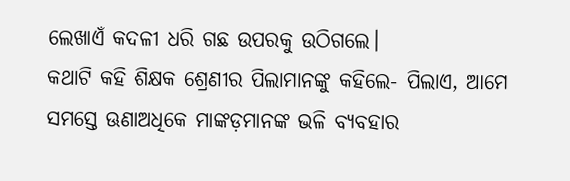ଲେଖାଏଁ କଦଳୀ ଧରି ଗଛ ଉପରକୁ ଉଠିଗଲେ।
କଥାଟି କହି ଶିକ୍ଷକ ଶ୍ରେଣୀର ପିଲାମାନଙ୍କୁ କହିଲେ- ପିଲାଏ, ଆମେ ସମସ୍ତେ ଊଣାଅଧିକେ ମାଙ୍କଡ଼ମାନଙ୍କ ଭଳି ବ୍ୟବହାର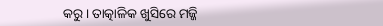କରୁ। ତ‌ାତ୍କାଳିକ ଖୁସିରେ ମଜ୍ଜି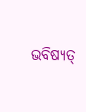ଭବିଷ୍ୟତ୍‌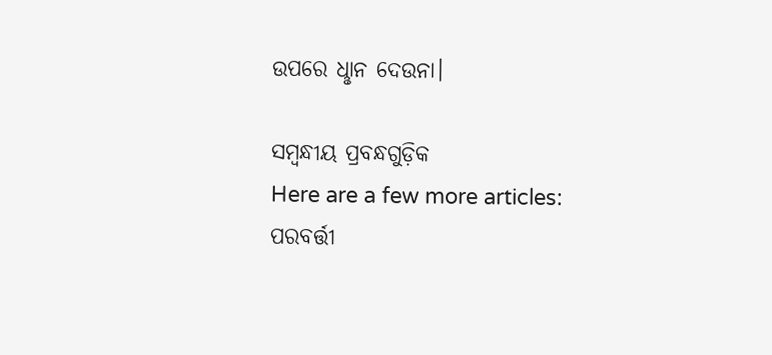ଉପରେ ଧୢାନ ଦେଉନା।

ସମ୍ବନ୍ଧୀୟ ପ୍ରବନ୍ଧଗୁଡ଼ିକ
Here are a few more articles:
ପରବର୍ତ୍ତୀ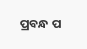ପ୍ରବନ୍ଧ ପ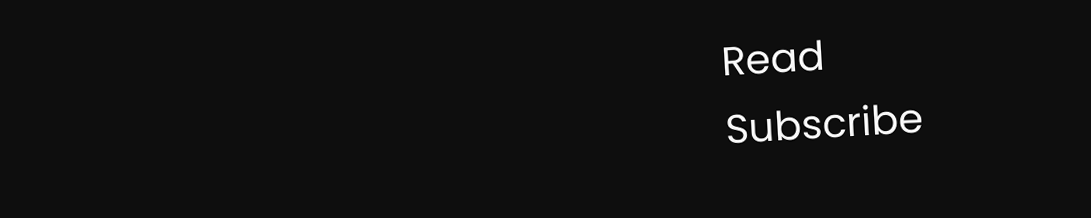Read
Subscribe